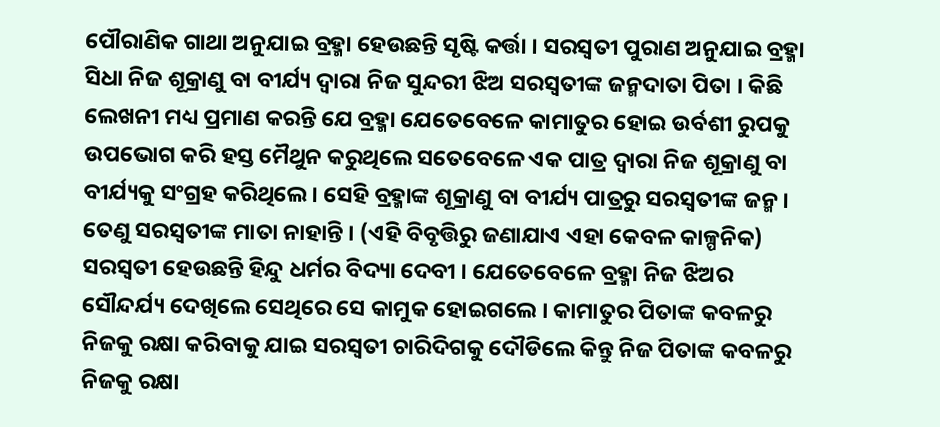ପୌରାଣିକ ଗାଥା ଅନୁଯାଇ ବ୍ରହ୍ମା ହେଉଛନ୍ତି ସୃଷ୍ଟି କର୍ତ୍ତା । ସରସ୍ବତୀ ପୁରାଣ ଅନୁଯାଇ ବ୍ରହ୍ମା ସିଧା ନିଜ ଶୂକ୍ରାଣୁ ବା ବୀର୍ଯ୍ୟ ଦ୍ୱାରା ନିଜ ସୁନ୍ଦରୀ ଝିଅ ସରସ୍ବତୀଙ୍କ ଜନ୍ମଦାତା ପିତା । କିଛି ଲେଖନୀ ମଧ୍ୟ ପ୍ରମାଣ କରନ୍ତି ଯେ ବ୍ରହ୍ମା ଯେତେବେଳେ କାମାତୁର ହୋଇ ଉର୍ବଶୀ ରୁପକୁ ଉପଭୋଗ କରି ହସ୍ତ ମୈଥୁନ କରୁଥିଲେ ସତେବେଳେ ଏକ ପାତ୍ର ଦ୍ୱାରା ନିଜ ଶୂକ୍ରାଣୁ ବା ବୀର୍ଯ୍ୟକୁ ସଂଗ୍ରହ କରିଥିଲେ । ସେହି ବ୍ରହ୍ମାଙ୍କ ଶୂକ୍ରାଣୁ ବା ବୀର୍ଯ୍ୟ ପାତ୍ରରୁ ସରସ୍ବତୀଙ୍କ ଜନ୍ମ । ତେଣୁ ସରସ୍ବତୀଙ୍କ ମାତା ନାହାନ୍ତି । (ଏହି ବିବୃତ୍ତିରୁ ଜଣାଯାଏ ଏହା କେବଳ କାଳ୍ପନିକ)
ସରସ୍ବତୀ ହେଉଛନ୍ତି ହିନ୍ଦୁ ଧର୍ମର ବିଦ୍ୟା ଦେବୀ । ଯେତେବେଳେ ବ୍ରହ୍ମା ନିଜ ଝିଅର ସୌନ୍ଦର୍ଯ୍ୟ ଦେଖିଲେ ସେଥିରେ ସେ କାମୁକ ହୋଇଗଲେ । କାମାତୁର ପିତାଙ୍କ କବଳରୁ ନିଜକୁ ରକ୍ଷା କରିବାକୁ ଯାଇ ସରସ୍ବତୀ ଚାରିଦିଗକୁ ଦୌଡିଲେ କିନ୍ତୁ ନିଜ ପିତାଙ୍କ କବଳରୁ ନିଜକୁ ରକ୍ଷା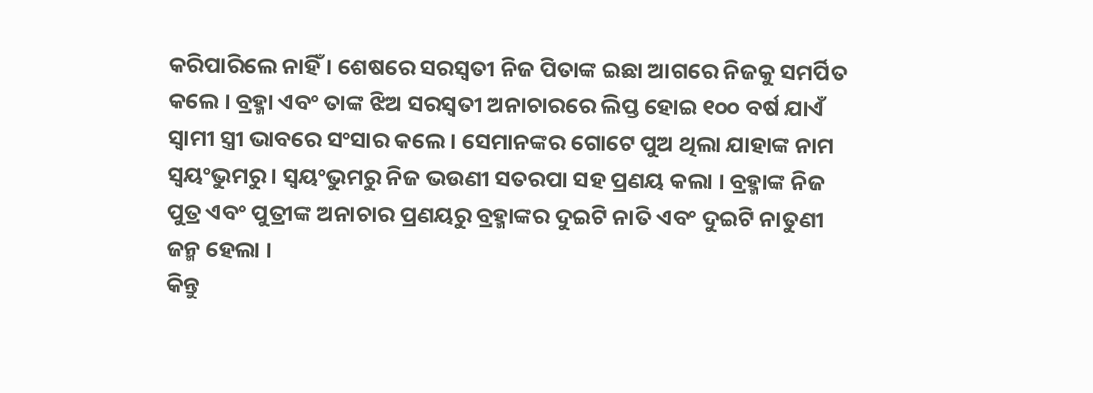କରିପାରିଲେ ନାହିଁ । ଶେଷରେ ସରସ୍ବତୀ ନିଜ ପିତାଙ୍କ ଇଛା ଆଗରେ ନିଜକୁ ସମର୍ପିତ କଲେ । ବ୍ରହ୍ମା ଏବଂ ତାଙ୍କ ଝିଅ ସରସ୍ବତୀ ଅନାଚାରରେ ଲିପ୍ତ ହୋଇ ୧୦୦ ବର୍ଷ ଯାଏଁ ସ୍ୱାମୀ ସ୍ତ୍ରୀ ଭାବରେ ସଂସାର କଲେ । ସେମାନଙ୍କର ଗୋଟେ ପୁଅ ଥିଲା ଯାହାଙ୍କ ନାମ ସ୍ୱୟଂଭୁମରୁ । ସ୍ୱୟଂଭୁମରୁ ନିଜ ଭଉଣୀ ସତରପା ସହ ପ୍ରଣୟ କଲା । ବ୍ରହ୍ମାଙ୍କ ନିଜ ପୁତ୍ର ଏବଂ ପୁତ୍ରୀଙ୍କ ଅନାଚାର ପ୍ରଣୟରୁ ବ୍ରହ୍ମାଙ୍କର ଦୁଇଟି ନାତି ଏବଂ ଦୁଇଟି ନାତୁଣୀ ଜନ୍ମ ହେଲା ।
କିନ୍ତୁ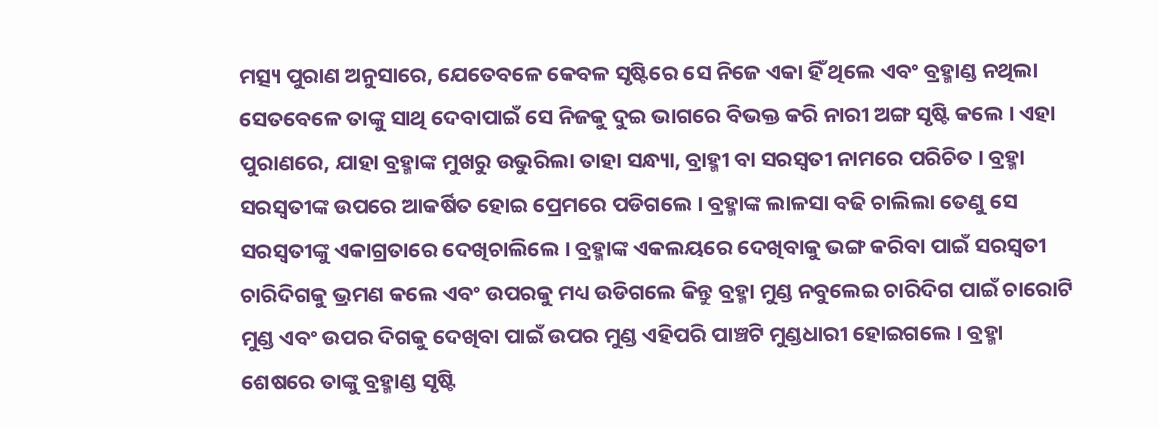ମତ୍ସ୍ୟ ପୁରାଣ ଅନୁସାରେ, ଯେତେବଳେ କେବଳ ସୃଷ୍ଟିରେ ସେ ନିଜେ ଏକା ହିଁ ଥିଲେ ଏବଂ ବ୍ରହ୍ମାଣ୍ଡ ନଥିଲା ସେତବେଳେ ତାଙ୍କୁ ସାଥି ଦେବାପାଇଁ ସେ ନିଜକୁ ଦୁଇ ଭାଗରେ ବିଭକ୍ତ କରି ନାରୀ ଅଙ୍ଗ ସୃଷ୍ଟି କଲେ । ଏହା ପୁରାଣରେ, ଯାହା ବ୍ରହ୍ମାଙ୍କ ମୁଖରୁ ଉଭୁରିଲା ତାହା ସନ୍ଧ୍ୟା, ବ୍ରାହ୍ମୀ ବା ସରସ୍ବତୀ ନାମରେ ପରିଚିତ । ବ୍ରହ୍ମା ସରସ୍ବତୀଙ୍କ ଉପରେ ଆକର୍ଷିତ ହୋଇ ପ୍ରେମରେ ପଡିଗଲେ । ବ୍ରହ୍ମାଙ୍କ ଲାଳସା ବଢି ଚାଲିଲା ତେଣୁ ସେ ସରସ୍ୱତୀଙ୍କୁ ଏକାଗ୍ରତାରେ ଦେଖିଚାଲିଲେ । ବ୍ରହ୍ମାଙ୍କ ଏକଲୟରେ ଦେଖିବାକୁ ଭଙ୍ଗ କରିବା ପାଇଁ ସରସ୍ବତୀ ଚାରିଦିଗକୁ ଭ୍ରମଣ କଲେ ଏବଂ ଉପରକୁ ମଧ୍ୟ ଉଡିଗଲେ କିନ୍ତୁ ବ୍ରହ୍ମା ମୁଣ୍ଡ ନବୁଲେଇ ଚାରିଦିଗ ପାଇଁ ଚାରୋଟି ମୁଣ୍ଡ ଏବଂ ଉପର ଦିଗକୁ ଦେଖିବା ପାଇଁ ଉପର ମୁଣ୍ଡ ଏହିପରି ପାଞ୍ଚଟି ମୁଣ୍ଡଧାରୀ ହୋଇଗଲେ । ବ୍ରହ୍ମା ଶେଷରେ ତାଙ୍କୁ ବ୍ରହ୍ମାଣ୍ଡ ସୃଷ୍ଟି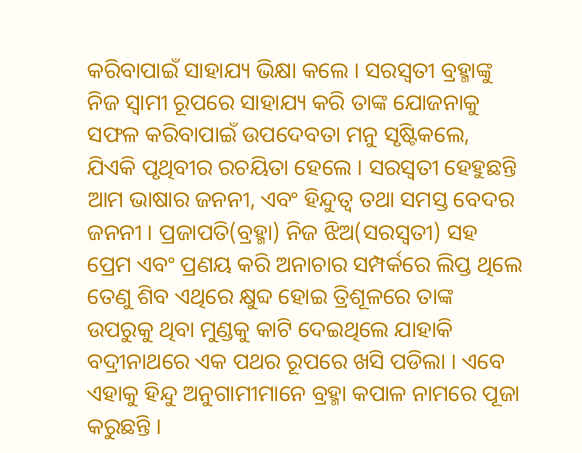କରିବାପାଇଁ ସାହାଯ୍ୟ ଭିକ୍ଷା କଲେ । ସରସ୍ବତୀ ବ୍ରହ୍ମାଙ୍କୁ ନିଜ ସ୍ୱାମୀ ରୂପରେ ସାହାଯ୍ୟ କରି ତାଙ୍କ ଯୋଜନାକୁ ସଫଳ କରିବାପାଇଁ ଉପଦେବତା ମନୁ ସୃଷ୍ଟିକଲେ, ଯିଏକି ପୃଥିବୀର ରଚୟିତା ହେଲେ । ସରସ୍ବତୀ ହେହୁଛନ୍ତି ଆମ ଭାଷାର ଜନନୀ, ଏବଂ ହିନ୍ଦୁତ୍ୱ ତଥା ସମସ୍ତ ବେଦର ଜନନୀ । ପ୍ରଜାପତି(ବ୍ରହ୍ମା) ନିଜ ଝିଅ(ସରସ୍ବତୀ) ସହ ପ୍ରେମ ଏବଂ ପ୍ରଣୟ କରି ଅନାଚାର ସମ୍ପର୍କରେ ଲିପ୍ତ ଥିଲେ ତେଣୁ ଶିବ ଏଥିରେ କ୍ଷୁବ୍ଦ ହୋଇ ତ୍ରିଶୂଳରେ ତାଙ୍କ ଉପରୁକୁ ଥିବା ମୁଣ୍ଡକୁ କାଟି ଦେଇଥିଲେ ଯାହାକି ବଦ୍ରୀନାଥରେ ଏକ ପଥର ରୂପରେ ଖସି ପଡିଲା । ଏବେ ଏହାକୁ ହିନ୍ଦୁ ଅନୁଗାମୀମାନେ ବ୍ରହ୍ମା କପାଳ ନାମରେ ପୂଜା କରୁଛନ୍ତି ।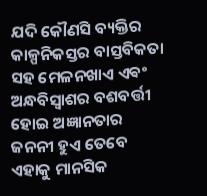ଯଦି କୌଣସି ବ୍ୟକ୍ତିର କାଳ୍ପନିକସ୍ତର ବାସ୍ତବିକତା ସହ ମେଳନଖାଏ ଏଵଂ ଅନ୍ଧବିସ୍ଵାଶର ବଶବର୍ତ୍ତୀ ହୋଇ ଅଜ୍ଞାନତାର ଜନନୀ ହୁଏ ତେବେ ଏହାକୁ ମାନସିକ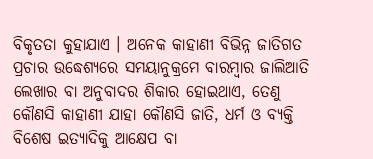ବିକୃତତା କୁହାଯାଏ । ଅନେକ କାହାଣୀ ବିଭିନ୍ନ ଜାତିଗତ ପ୍ରଚାର ଉଦ୍ଧେଶ୍ୟରେ ସମୟାନୁକ୍ରମେ ବାରମ୍ବାର ଜାଲିଆତି ଲେଖାର ବା ଅନୁବାଦର ଶିକାର ହୋଇଥାଏ, ତେଣୁ କୌଣସି କାହାଣୀ ଯାହା କୌଣସି ଜାତି, ଧର୍ମ ଓ ବ୍ୟକ୍ତି ବିଶେଷ ଇତ୍ୟାଦିକୁ ଆକ୍ଷେପ ବା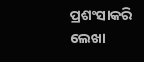ପ୍ରଶଂସାକରି ଲେଖା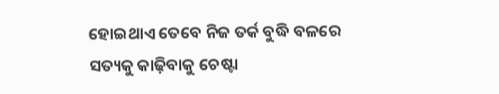ହୋଇଥାଏ ତେବେ ନିଜ ତର୍କ ବୁଦ୍ଧି ବଳରେ ସତ୍ୟକୁ କାଢ଼ିବାକୁ ଚେଷ୍ଟା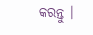କରନ୍ତୁ ।